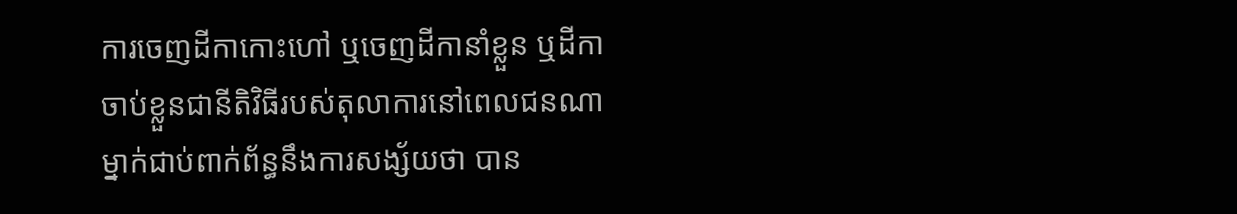ការចេញដីកាកោះហៅ ឬចេញដីកានាំខ្លួន ឬដីកាចាប់ខ្លួនជានីតិវិធីរបស់តុលាការនៅពេលជនណាម្នាក់ជាប់ពាក់ព័ន្ធនឹងការសង្ស័យថា បាន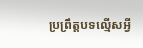ប្រព្រឹត្តបទល្មើសអ្វី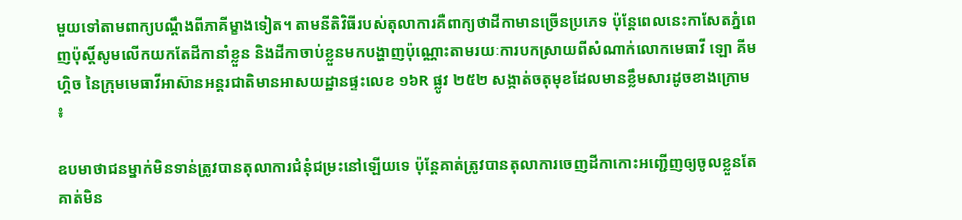មួយទៅតាមពាក្យបណ្តឹងពីភាគីម្ខាងទៀត។ តាមនីតិវិធីរបស់តុលាការគឺពាក្យថាដីកាមានច្រើនប្រភេទ ប៉ុនែ្តពេលនេះកាសែតភ្នំពេញប៉ុស្តិ៍សូមលើកយកតែដីកានាំខ្លួន និងដីកាចាប់ខ្លួនមកបង្ហាញប៉ុណ្ណោះតាមរយៈការបកស្រាយពីសំណាក់លោកមេធាវី ឡោ គីមហ្គិច នៃក្រុមមេធាវីអាស៊ានអន្តរជាតិមានអាសយដ្ឋានផ្ទះលេខ ១៦R ផ្លូវ ២៥២ សង្កាត់ចតុមុខដែលមានខ្លឹមសារដូចខាងក្រោម ៖

ឧបមាថាជនម្នាក់មិនទាន់ត្រូវបានតុលាការជំនុំជម្រះនៅឡើយទេ ប៉ុន្តែគាត់ត្រូវបានតុលាការចេញដីកាកោះអញ្ជើញឲ្យចូលខ្លួនតែគាត់មិន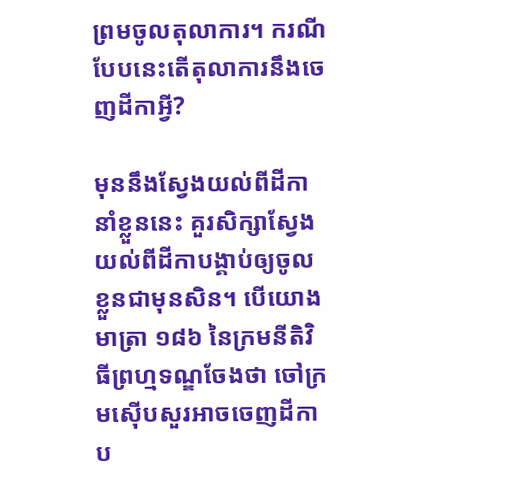ព្រមចូលតុលាការ។ ករណីបែបនេះតើតុលាការនឹងចេញដីកាអ្វី?

មុននឹងស្វែងយល់ពីដីកានាំខ្លួននេះ គួរសិក្សាស្វែងយល់ពីដីកាបង្គាប់ឲ្យចូលខ្លួនជាមុនសិន។ បើយោងមាត្រា ១៨៦ នៃក្រមនីតិវិធីព្រហ្មទណ្ឌចែងថា ចៅក្រមស៊ើបសួរអាចចេញដីកាប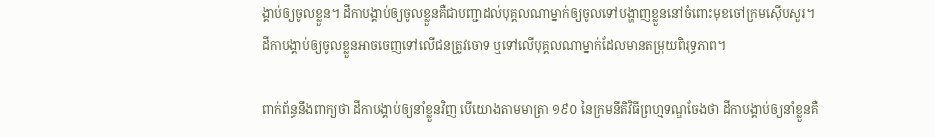ង្គាប់ឲ្យចូលខ្លួន។ ដីកាបង្គាប់ឲ្យចូលខ្លួនគឺជាបញ្ជាដល់បុគ្គលណាម្នាក់ឲ្យចូលទៅបង្ហាញខ្លួននៅចំពោះមុខចៅក្រមស៊ើបសួរ។ ដីកាបង្គាប់ឲ្យចូលខ្លួនអាចចេញទៅលើជនត្រូវចោទ ឬទៅលើបុគ្គលណាម្នាក់ដែលមានតម្រុយពិរុទ្ធភាព។

ពាក់ព័ន្ធនឹងពាក្យថា ដីកាបង្គាប់ឲ្យនាំខ្លួនវិញ បើយោងតាមមាត្រា ១៩០ នៃក្រមនីតិវិធីព្រហ្មទណ្ឌចែងថា ដីកាបង្គាប់ឲ្យនាំខ្លួនគឺ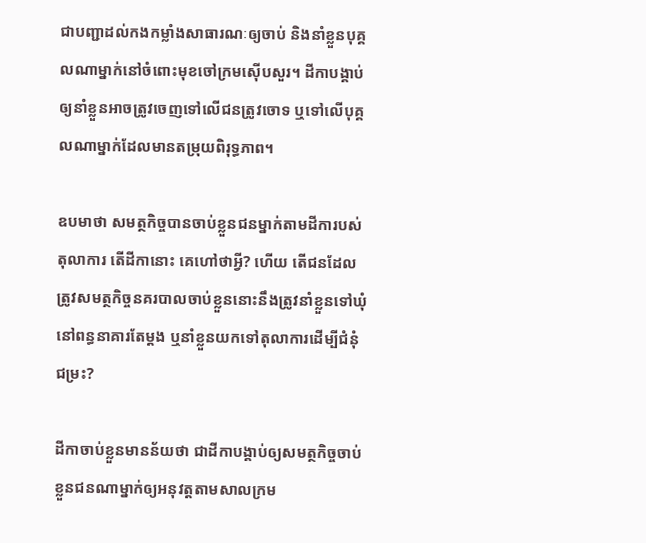ជាបញ្ជាដល់កងកម្លាំងសាធារណៈឲ្យចាប់ និងនាំខ្លួនបុគ្គលណាម្នាក់នៅចំពោះមុខចៅក្រមស៊ើបសួរ។ ដីកាបង្គាប់ឲ្យនាំខ្លួនអាចត្រូវចេញទៅលើជនត្រូវចោទ ឬទៅលើបុគ្គលណាម្នាក់ដែលមានតម្រុយពិរុទ្ធភាព។

ឧបមាថា សមត្ថកិច្ចបានចាប់ខ្លួនជនម្នាក់តាមដីការបស់តុលាការ តើដីកានោះ គេហៅថាអ្វី? ហើយ តើជនដែលត្រូវសមត្ថកិច្ចនគរបាលចាប់ខ្លួននោះនឹងត្រូវនាំខ្លួនទៅឃុំនៅពន្ធនាគារតែម្តង ឬនាំខ្លួនយកទៅតុលាការដើម្បីជំនុំជម្រះ?

ដីកាចាប់ខ្លួនមានន័យថា ជាដីកាបង្គាប់ឲ្យសមត្ថកិច្ចចាប់ខ្លួនជនណាម្នាក់ឲ្យអនុវត្តតាមសាលក្រម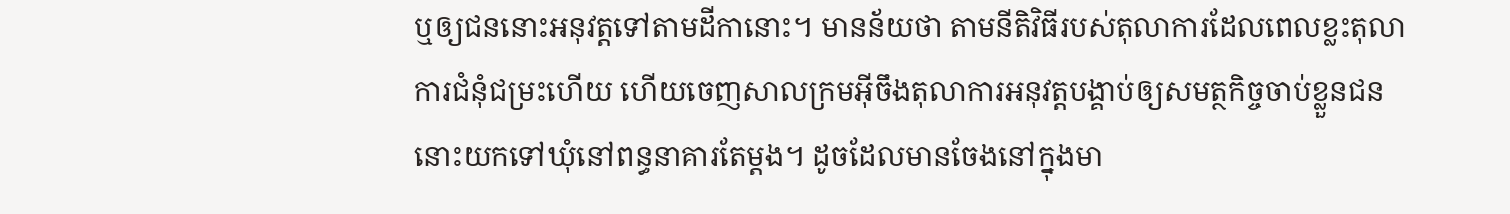ឬឲ្យជននោះអនុវត្តទៅតាមដីកានោះ។ មានន័យថា តាមនីតិវិធីរបស់តុលាការដែលពេលខ្លះតុលាការជំនុំជម្រះហើយ ហើយចេញសាលក្រមអ៊ីចឹងតុលាការអនុវត្តបង្គាប់ឲ្យសមត្ថកិច្ចចាប់ខ្លួនជននោះយកទៅឃុំនៅពន្ធនាគារតែម្តង។ ដូចដែលមានចែងនៅក្នុងមា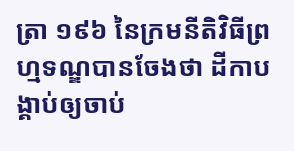ត្រា ១៩៦ នៃក្រមនីតិវិធីព្រហ្មទណ្ឌបានចែងថា ដីកាបង្គាប់ឲ្យចាប់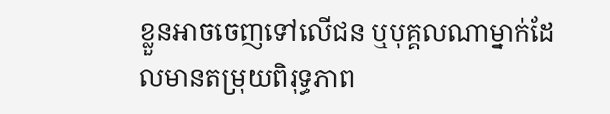ខ្លួនអាចចេញទៅលើជន ឬបុគ្គលណាម្នាក់ដែលមានតម្រុយពិរុទ្ធភាព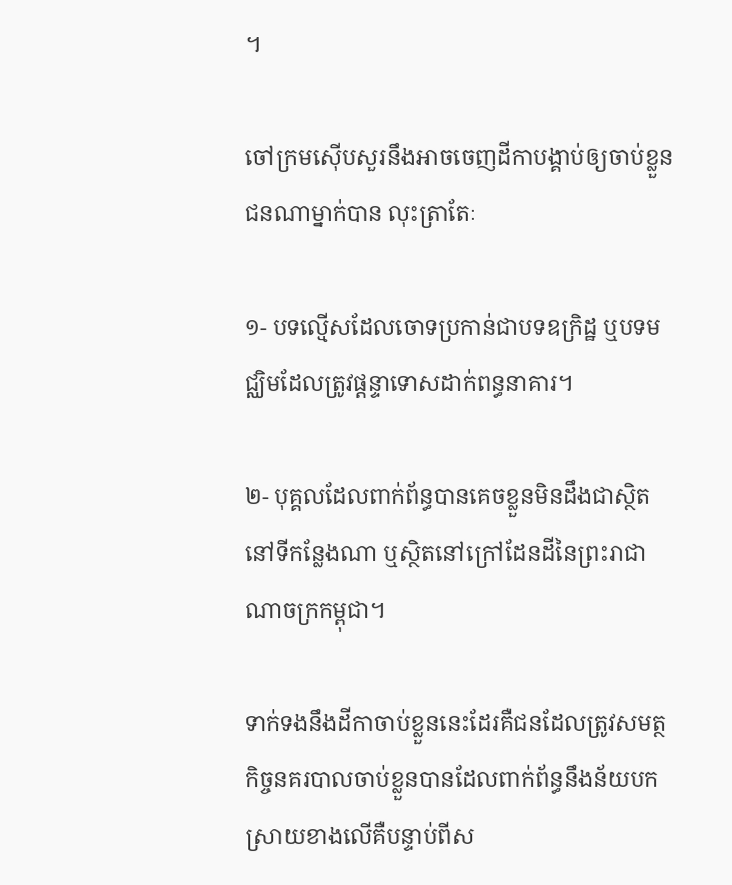។

ចៅក្រមស៊ើបសួរនឹងអាចចេញដីកាបង្គាប់ឲ្យចាប់ខ្លួន ជនណាម្នាក់បាន លុះត្រាតែៈ

១- បទល្មើសដែលចោទប្រកាន់ជាបទឧក្រិដ្ឋ ឬបទមជ្ឈិមដែលត្រូវផ្តន្ទាទោសដាក់ពន្ធនាគារ។

២- បុគ្គលដែលពាក់ព័ន្ធបានគេចខ្លួនមិនដឹងជាស្ថិតនៅទីកន្លែងណា ឬស្ថិតនៅក្រៅដែនដីនៃព្រះរាជាណាចក្រកម្ពុជា។

ទាក់ទងនឹងដីកាចាប់ខ្លួននេះដែរគឺជនដែលត្រូវសមត្ថកិច្ចនគរបាលចាប់ខ្លួនបានដែលពាក់ព័ន្ធនឹងន័យបកស្រាយខាងលើគឺបន្ទាប់ពីស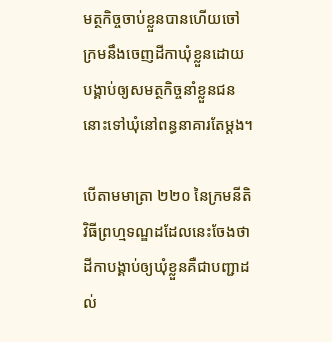មត្ថកិច្ចចាប់ខ្លួនបានហើយចៅក្រមនឹងចេញដីកាឃុំខ្លួនដោយបង្គាប់ឲ្យសមត្ថកិច្ចនាំខ្លួនជននោះទៅឃុំនៅពន្ធនាគារតែម្តង។

បើតាមមាត្រា ២២០ នៃក្រមនីតិវិធីព្រហ្មទណ្ឌដដែលនេះចែងថា ដីកាបង្គាប់ឲ្យឃុំខ្លួនគឺជាបញ្ជាដល់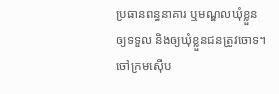ប្រធានពន្ធនាគារ ឬមណ្ឌលឃុំខ្លួនឲ្យទទួល និងឲ្យឃុំខ្លួនជនត្រូវចោទ។ ចៅក្រមស៊ើប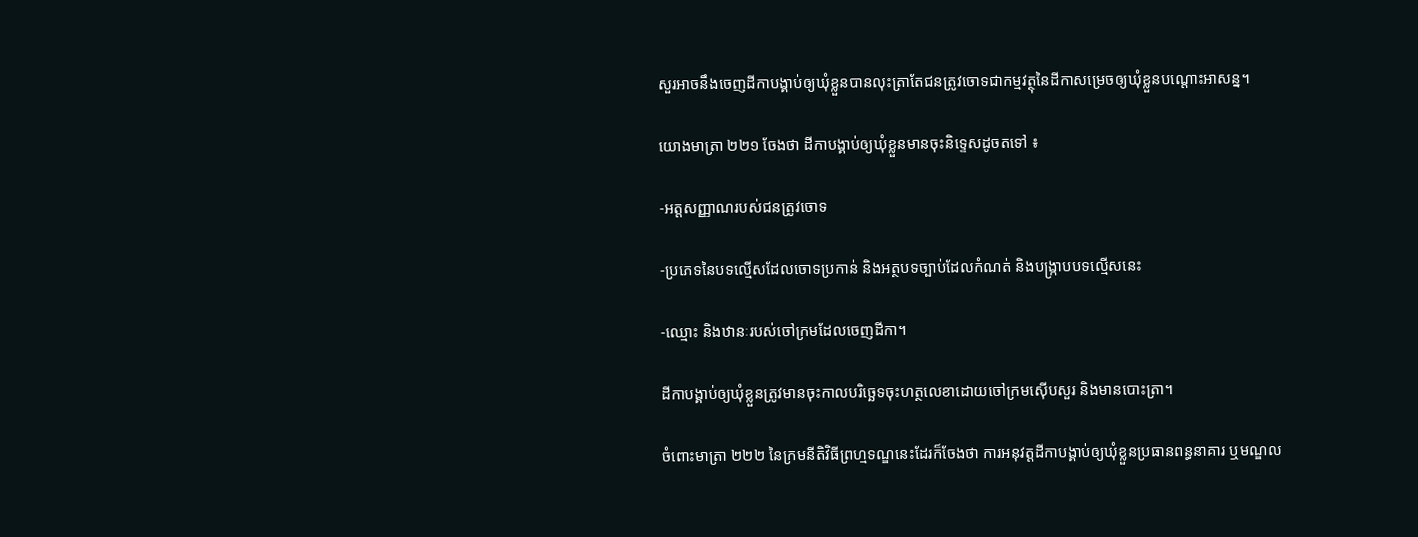សួរអាចនឹងចេញដីកាបង្គាប់ឲ្យឃុំខ្លួនបានលុះត្រាតែជនត្រូវចោទជាកម្មវត្ថុនៃដីកាសម្រេចឲ្យឃុំខ្លួនបណ្តោះអាសន្ន។

យោងមាត្រា ២២១ ចែងថា ដីកាបង្គាប់ឲ្យឃុំខ្លួនមានចុះនិទ្ទេសដូចតទៅ ៖

-អត្តសញ្ញាណរបស់ជនត្រូវចោទ

-ប្រភេទនៃបទល្មើសដែលចោទប្រកាន់ និងអត្ថបទច្បាប់ដែលកំណត់ និងបង្ក្រាបបទល្មើសនេះ

-ឈ្មោះ និងឋានៈរបស់ចៅក្រមដែលចេញដីកា។

ដីកាបង្គាប់ឲ្យឃុំខ្លួនត្រូវមានចុះកាលបរិច្ឆេទចុះហត្ថលេខាដោយចៅក្រមស៊ើបសួរ និងមានបោះត្រា។

ចំពោះមាត្រា ២២២ នៃក្រមនីតិវិធីព្រហ្មទណ្ឌនេះដែរក៏ចែងថា ការអនុវត្តដីកាបង្គាប់ឲ្យឃុំខ្លួនប្រធានពន្ធនាគារ ឬមណ្ឌល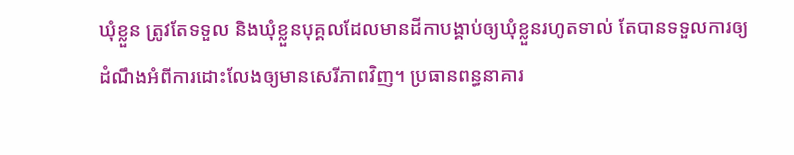ឃុំខ្លួន ត្រូវតែទទួល និងឃុំខ្លួនបុគ្គលដែលមានដីកាបង្គាប់ឲ្យឃុំខ្លួនរហូតទាល់ តែបានទទួលការឲ្យដំណឹងអំពីការដោះលែងឲ្យមានសេរីភាពវិញ។ ប្រធានពន្ធនាគារ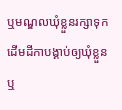ឬមណ្ឌលឃុំខ្លួនរក្សាទុកដើមដីកាបង្គាប់ឲ្យឃុំខ្លួន ឬ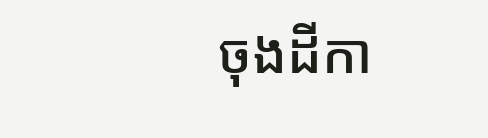ចុងដីកា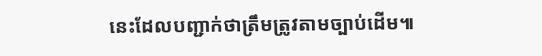នេះដែលបញ្ជាក់ថាត្រឹមត្រូវតាមច្បាប់ដើម៕